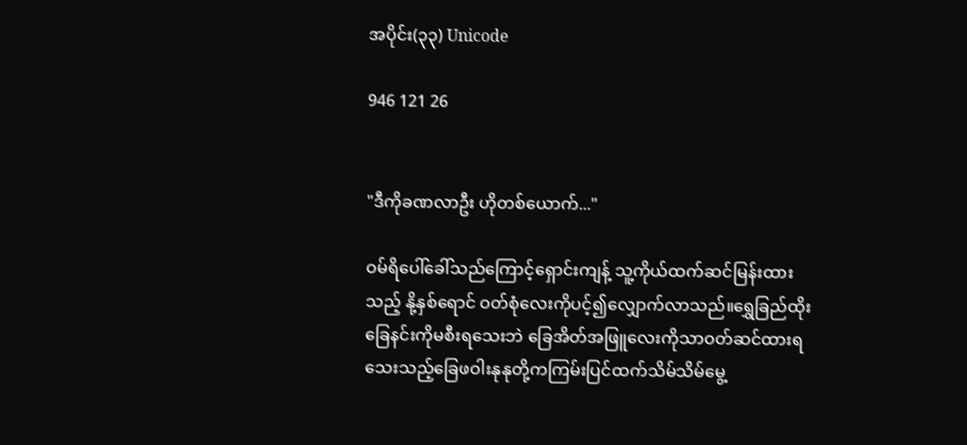အပိုင်း(၃၃) Unicode

946 121 26


"ဒီကိုခဏလာဦး ဟိုတစ်ယောက်..."

ဝမ်ရိပေါ်ခေါ်သည်ကြောင့်ရှောင်းကျန့် သူ့ကိုယ်ထက်ဆင်မြန်းထားသည့် နို့နှစ်ရောင် ဝတ်စုံလေးကိုပင့်၍လျှောက်လာသည်။ရွှေခြည်ထိုးခြေနင်းကိုမစီးရသေးဘဲ ခြေအိတ်အဖြူလေးကိုသာဝတ်ဆင်ထားရသေးသည့်ခြေဖဝါးနုနုတို့ကကြမ်းပြင်ထက်သိမ်သိမ်မွေ့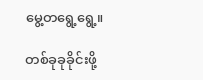မွေ့တရွေ့ရွေ့။

တစ်ခုခုခိုင်းဖို့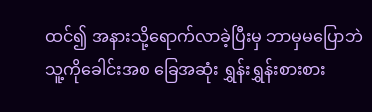ထင်၍ အနားသို့ရောက်လာခဲ့ပြီးမှ ဘာမှမပြောဘဲ သူ့ကိုခေါင်းအစ ခြေအဆုံး ရွှန်းရွှန်းစားစား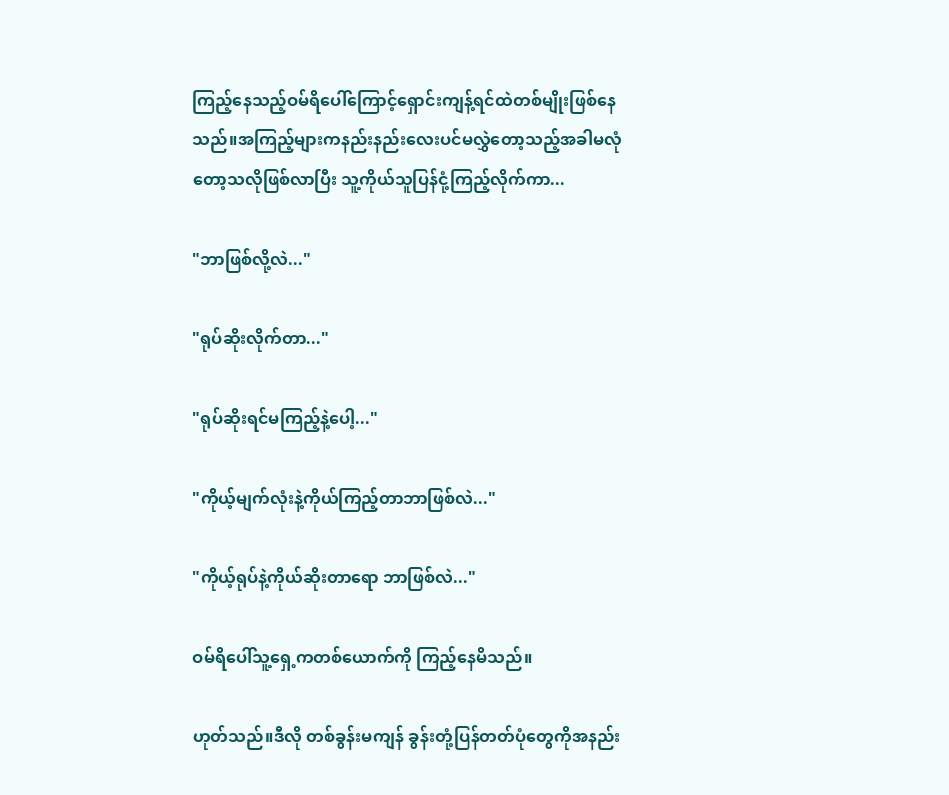ကြည့်နေသည့်ဝမ်ရိပေါ်ကြောင့်ရှောင်းကျန့်ရင်ထဲတစ်မျိုးဖြစ်နေသည်။အကြည့်များကနည်းနည်းလေးပင်မလွှဲတော့သည့်အခါမလုံတော့သလိုဖြစ်လာပြီး သူ့ကိုယ်သူပြန်ငုံ့ကြည့်လိုက်ကာ...

"ဘာဖြစ်လို့လဲ..."

"ရုပ်ဆိုးလိုက်တာ..."

"ရုပ်ဆိုးရင်မကြည့်နဲ့ပေါ့..."

"ကိုယ့်မျက်လုံးနဲ့ကိုယ်ကြည့်တာဘာဖြစ်လဲ..."

"ကိုယ့်ရုပ်နဲ့ကိုယ်ဆိုးတာရော ဘာဖြစ်လဲ..."

ဝမ်ရိပေါ်သူ့ရှေ့ကတစ်ယောက်ကို ကြည့်နေမိသည်။

ဟုတ်သည်။ဒီလို တစ်ခွန်းမကျန် ခွန်းတုံ့ပြန်တတ်ပုံတွေကိုအနည်း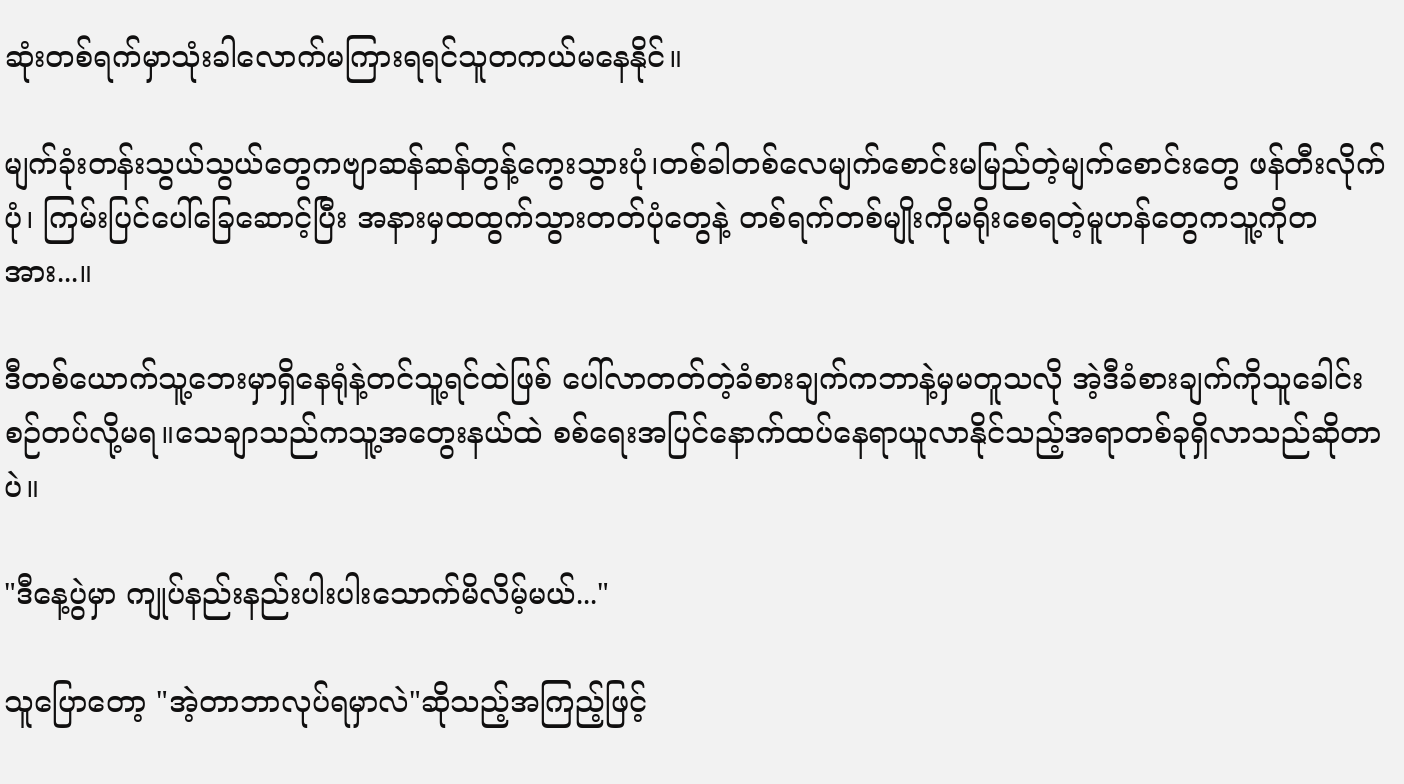ဆုံးတစ်ရက်မှာသုံးခါလောက်မကြားရရင်သူတကယ်မနေနိုင်။

မျက်ခုံးတန်းသွယ်သွယ်တွေကဗျာဆန်ဆန်တွန့်ကွေးသွားပုံ၊တစ်ခါတစ်လေမျက်စောင်းမမြည်တဲ့မျက်စောင်းတွေ ဖန်တီးလိုက်ပုံ၊ ကြမ်းပြင်ပေါ်ခြေဆောင့်ပြီး အနားမှထထွက်သွားတတ်ပုံတွေနဲ့ တစ်ရက်တစ်မျိုးကိုမရိုးစေရတဲ့မူဟန်တွေကသူ့ကိုတအား...။

ဒီတစ်ယောက်သူ့ဘေးမှာရှိနေရုံနဲ့တင်သူ့ရင်ထဲဖြစ် ပေါ်လာတတ်တဲ့ခံစားချက်ကဘာနဲ့မှမတူသလို အဲ့ဒီခံစားချက်ကိုသူခေါင်းစဉ်တပ်လို့မရ။သေချာသည်ကသူ့အတွေးနယ်ထဲ စစ်ရေးအပြင်နောက်ထပ်နေရာယူလာနိုင်သည့်အရာတစ်ခုရှိလာသည်ဆိုတာပဲ။

"ဒီနေ့ပွဲမှာ ကျုပ်နည်းနည်းပါးပါးသောက်မိလိမ့်မယ်..."

သူပြောတော့ "အဲ့တာဘာလုပ်ရမှာလဲ"ဆိုသည့်အကြည့်ဖြင့်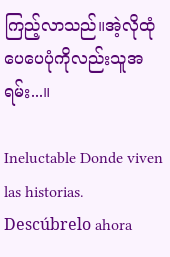ကြည့်လာသည်။အဲ့လိုထုံပေပေပုံကိုလည်းသူအရမ်း...။

Ineluctable Donde viven las historias. Descúbrelo ahora